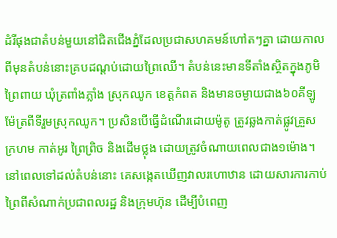ដំរីផុងជាតំបន់មួយនៅជិតជើងភ្នំដែលប្រជាសហគមន៍ហៅតៗគ្នា ដោយកាលពីមុនតំបន់នោះគ្របដណ្តប់ដោយព្រៃឈើ។ តំបន់នេះមានទីតាំងស្ថិតក្នុងភូមិព្រៃពាយ ឃុំត្រពាំងភ្លាំង ស្រុកឈូក ខេត្តកំពត និងមានចម្ងាយជាង៦០គីឡូម៉ែត្រពីទីរួមស្រុកឈូក។ ប្រសិនបើធ្វើដំណើរដោយម៉ូតូ ត្រូវឆ្លងកាត់ផ្លូវគ្រួសក្រហម កាត់អូរ ព្រៃព្រិច និងដើមថ្លុង ដោយត្រូវចំណាយពេលជាង១ម៉ោង។
នៅពេលទៅដល់តំបន់នោះ គេសង្កេតឃើញវាលរហោឋាន ដោយសារការកាប់ព្រៃពីសំណាក់ប្រជាពលរដ្ឋ និងក្រុមហ៊ុន ដើម្បីបំពេញ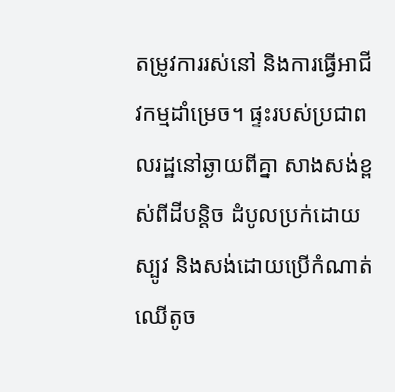តម្រូវការរស់នៅ និងការធ្វើអាជីវកម្មដាំម្រេច។ ផ្ទះរបស់ប្រជាពលរដ្ឋនៅឆ្ងាយពីគ្នា សាងសង់ខ្ពស់ពីដីបន្តិច ដំបូលប្រក់ដោយស្បូវ និងសង់ដោយប្រើកំណាត់ឈើតូច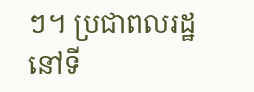ៗ។ ប្រជាពលរដ្ឋនៅទី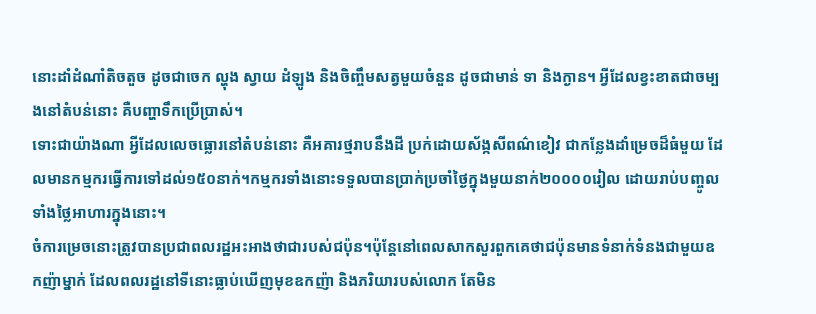នោះដាំដំណាំតិចតួច ដូចជាចេក ល្ហុង ស្វាយ ដំឡូង និងចិញ្ចឹមសត្វមួយចំនួន ដូចជាមាន់ ទា និងក្ងាន។ អ្វីដែលខ្វះខាតជាចម្បងនៅតំបន់នោះ គឺបញ្ហាទឹកប្រើប្រាស់។
ទោះជាយ៉ាងណា អ្វីដែលលេចធ្លោរនៅតំបន់នោះ គឺអគារថ្មរាបនឹងដី ប្រក់ដោយស័ង្កសីពណ៌ខៀវ ជាកន្លែងដាំម្រេចដ៏ធំមួយ ដែលមានកម្មករធ្វើការទៅដល់១៥០នាក់។កម្មករទាំងនោះទទួលបានប្រាក់ប្រចាំថ្ងៃក្នុងមួយនាក់២០០០០រៀល ដោយរាប់បញ្ចូលទាំងថ្លៃអាហារក្នុងនោះ។
ចំការម្រេចនោះត្រូវបានប្រជាពលរដ្ឋអះអាងថាជារបស់ជប៉ុន។ប៉ុន្តែនៅពេលសាកសួរពួកគេថាជប៉ុនមានទំនាក់ទំនងជាមួយឧកញ៉ាម្នាក់ ដែលពលរដ្ឋនៅទីនោះធ្លាប់ឃើញមុខឧកញ៉ា និងភរិយារបស់លោក តែមិន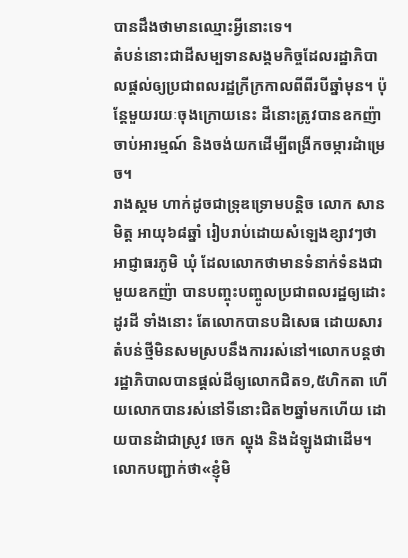បានដឹងថាមានឈ្មោះអ្វីនោះទេ។
តំបន់នោះជាដីសម្បទានសង្គមកិច្ចដែលរដ្ឋាភិបាលផ្តល់ឲ្យប្រជាពលរដ្ឋក្រីក្រកាលពីពីរបីឆ្នាំមុន។ ប៉ុន្តែមួយរយៈចុងក្រោយនេះ ដីនោះត្រូវបានឧកញ៉ាចាប់អារម្មណ៍ និងចង់យកដើម្បីពង្រីកចម្ការដំាម្រេច។
រាងស្គម ហាក់ដូចជាទ្រុឌទ្រោមបន្តិច លោក សាន មិត្ត អាយុ៦៨ឆ្នាំ រៀបរាប់ដោយសំឡេងខ្សាវៗថា អាជ្ញាធរភូមិ ឃុំ ដែលលោកថាមានទំនាក់ទំនងជាមួយឧកញ៉ា បានបញ្ចុះបញ្ចូលប្រជាពលរដ្ឋឲ្យដោះដូរដី ទាំងនោះ តែលោកបានបដិសេធ ដោយសារតំបន់ថ្មីមិនសមស្របនឹងការរស់នៅ។លោកបន្តថារដ្ឋាភិបាលបានផ្តល់ដីឲ្យលោកជិត១,៥ហិកតា ហើយលោកបានរស់នៅទីនោះជិត២ឆ្នាំមកហើយ ដោយបានដំាជាស្រូវ ចេក ល្ហុង និងដំឡូងជាដើម។
លោកបញ្ជាក់ថា«ខ្ញុំមិ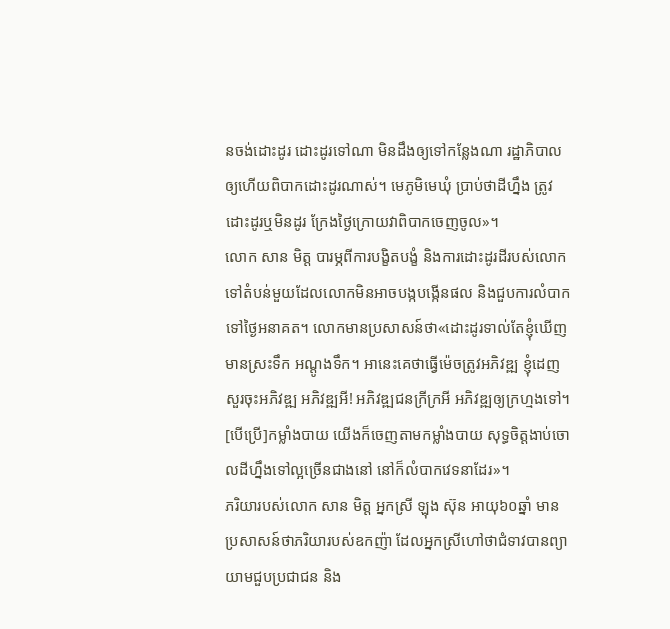នចង់ដោះដូរ ដោះដូរទៅណា មិនដឹងឲ្យទៅកន្លែងណា រដ្ឋាភិបាលឲ្យហើយពិបាកដោះដូរណាស់។ មេភូមិមេឃុំ ប្រាប់ថាដីហ្នឹង ត្រូវដោះដូរឬមិនដូរ ក្រែងថ្ងៃក្រោយវាពិបាកចេញចូល»។
លោក សាន មិត្ត បារម្ភពីការបង្ខិតបង្ខំ និងការដោះដូរដីរបស់លោកទៅតំបន់មួយដែលលោកមិនអាចបង្កបង្កើនផល និងជួបការលំបាកទៅថ្ងៃអនាគត។ លោកមានប្រសាសន៍ថា«ដោះដូរទាល់តែខ្ញុំឃើញមានស្រះទឹក អណ្តូងទឹក។ អានេះគេថាធ្វើម៉េចត្រូវអភិវឌ្ឍ ខ្ញុំដេញសួរចុះអភិវឌ្ឍ អភិវឌ្ឍអី! អភិវឌ្ឍជនក្រីក្រអី អភិវឌ្ឍឲ្យក្រហ្មងទៅ។ [បើប្រើ]កម្លាំងបាយ យើងក៏ចេញតាមកម្លាំងបាយ សុទ្ធចិត្តងាប់ចោលដីហ្នឹងទៅល្អច្រើនជាងនៅ នៅក៏លំបាកវេទនាដែរ»។
ភរិយារបស់លោក សាន មិត្ត អ្នកស្រី ឡុង ស៊ុន អាយុ៦០ឆ្នាំ មានប្រសាសន៍ថាភរិយារបស់ឧកញ៉ា ដែលអ្នកស្រីហៅថាជំទាវបានព្យាយាមជួបប្រជាជន និង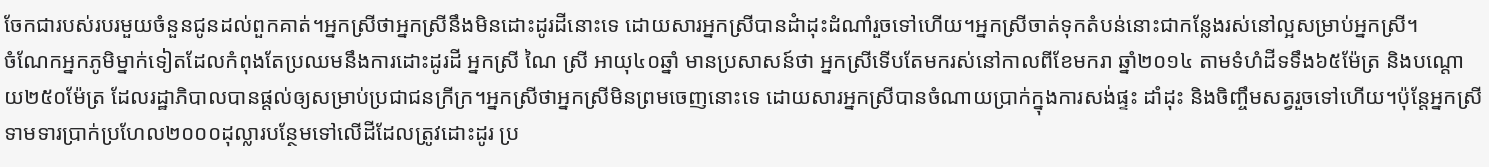ចែកជារបស់របរមួយចំនួនជូនដល់ពួកគាត់។អ្នកស្រីថាអ្នកស្រីនឹងមិនដោះដូរដីនោះទេ ដោយសារអ្នកស្រីបានដំាដុះដំណាំរួចទៅហើយ។អ្នកស្រីចាត់ទុកតំបន់នោះជាកន្លែងរស់នៅល្អសម្រាប់អ្នកស្រី។
ចំណែកអ្នកភូមិម្នាក់ទៀតដែលកំពុងតែប្រឈមនឹងការដោះដូរដី អ្នកស្រី ណៃ ស្រី អាយុ៤០ឆ្នាំ មានប្រសាសន៍ថា អ្នកស្រីទើបតែមករស់នៅកាលពីខែមករា ឆ្នាំ២០១៤ តាមទំហំដីទទឹង៦៥ម៉ែត្រ និងបណ្តោយ២៥០ម៉ែត្រ ដែលរដ្ឋាភិបាលបានផ្តល់ឲ្យសម្រាប់ប្រជាជនក្រីក្រ។អ្នកស្រីថាអ្នកស្រីមិនព្រមចេញនោះទេ ដោយសារអ្នកស្រីបានចំណាយប្រាក់ក្នុងការសង់ផ្ទះ ដាំដុះ និងចិញ្ចឹមសត្វរួចទៅហើយ។ប៉ុន្តែអ្នកស្រីទាមទារប្រាក់ប្រហែល២០០០ដុល្លារបន្ថែមទៅលើដីដែលត្រូវដោះដូរ ប្រ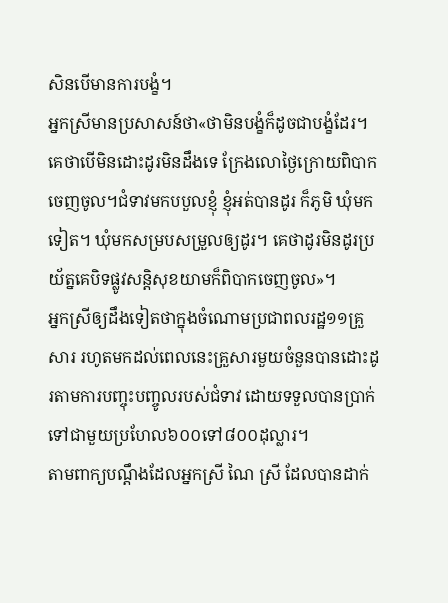សិនបើមានការបង្ខំ។
អ្នកស្រីមានប្រសាសន៍ថា«ថាមិនបង្ខំក៏ដូចជាបង្ខំដែរ។ គេថាបើមិនដោះដូរមិនដឹងទេ ក្រែងលោថ្ងៃក្រោយពិបាកចេញចូល។ជំទាវមកបបួលខ្ញុំ ខ្ញុំអត់បានដូរ ក៏ភូមិ ឃុំមកទៀត។ ឃុំមកសម្របសម្រួលឲ្យដូរ។ គេថាដូរមិនដូរប្រយ័ត្នគេបិទផ្លូវសន្តិសុខយាមក៏ពិបាកចេញចូល»។
អ្នកស្រីឲ្យដឹងទៀតថាក្នុងចំណោមប្រជាពលរដ្ឋ១១គ្រួសារ រហូតមកដល់ពេលនេះគ្រួសារមួយចំនួនបានដោះដូរតាមការបញ្ចុះបញ្ចូលរបស់ជំទាវ ដោយទទួលបានប្រាក់ទៅជាមួយប្រហែល៦០០ទៅ៨០០ដុល្លារ។
តាមពាក្យបណ្តឹងដែលអ្នកស្រី ណៃ ស្រី ដែលបានដាក់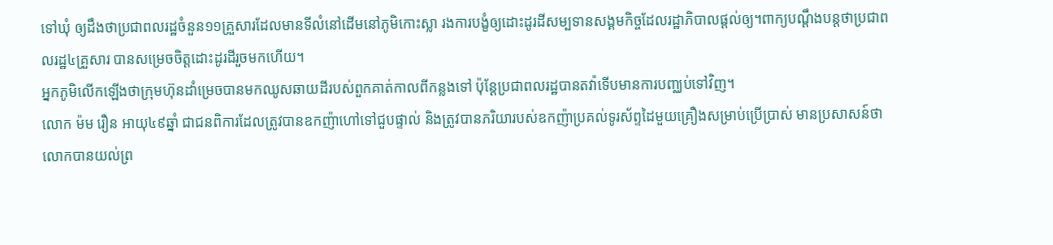ទៅឃុំ ឲ្យដឹងថាប្រជាពលរដ្ឋចំនួន១១គ្រួសារដែលមានទីលំនៅដើមនៅភូមិកោះស្លា រងការបង្ខំឲ្យដោះដូរដីសម្បទានសង្គមកិច្ចដែលរដ្ឋាភិបាលផ្តល់ឲ្យ។ពាក្យបណ្តឹងបន្តថាប្រជាពលរដ្ឋ៤គ្រួសារ បានសម្រេចចិត្តដោះដូរដីរួចមកហើយ។
អ្នកភូមិលើកឡើងថាក្រុមហ៊ុនដាំម្រេចបានមកឈូសឆាយដីរបស់ពួកគាត់កាលពីកន្លងទៅ ប៉ុន្តែប្រជាពលរដ្ឋបានតវ៉ាទើបមានការបញ្ឈប់ទៅវិញ។
លោក ម៉ម រឿន អាយុ៤៩ឆ្នាំ ជាជនពិការដែលត្រូវបានឧកញ៉ាហៅទៅជួបផ្ទាល់ និងត្រូវបានភរិយារបស់ឧកញ៉ាប្រគល់ទូរស័ព្ទដៃមួយគ្រឿងសម្រាប់ប្រើប្រាស់ មានប្រសាសន៍ថាលោកបានយល់ព្រ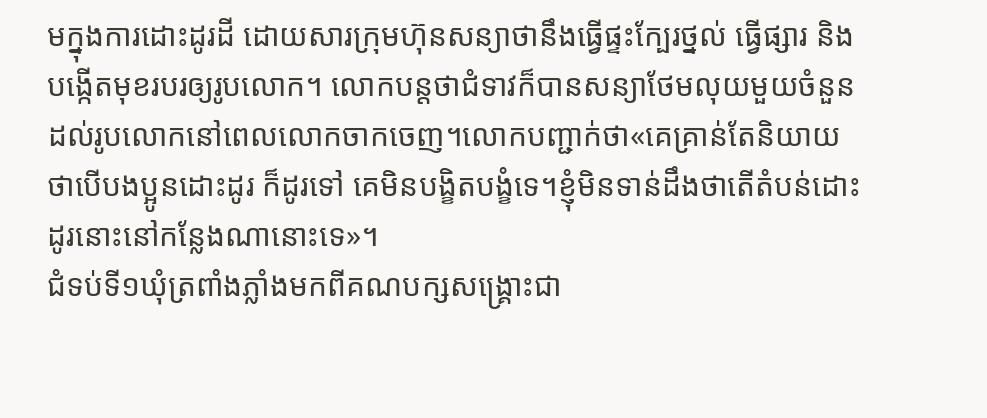មក្នុងការដោះដូរដី ដោយសារក្រុមហ៊ុនសន្យាថានឹងធ្វើផ្ទះក្បែរថ្នល់ ធ្វើផ្សារ និងបង្កើតមុខរបរឲ្យរូបលោក។ លោកបន្តថាជំទាវក៏បានសន្យាថែមលុយមួយចំនួនដល់រូបលោកនៅពេលលោកចាកចេញ។លោកបញ្ជាក់ថា«គេគ្រាន់តែនិយាយថាបើបងប្អូនដោះដូរ ក៏ដូរទៅ គេមិនបង្ខិតបង្ខំទេ។ខ្ញុំមិនទាន់ដឹងថាតើតំបន់ដោះដូរនោះនៅកន្លែងណានោះទេ»។
ជំទប់ទី១ឃុំត្រពាំងភ្លាំងមកពីគណបក្សសង្រ្គោះជា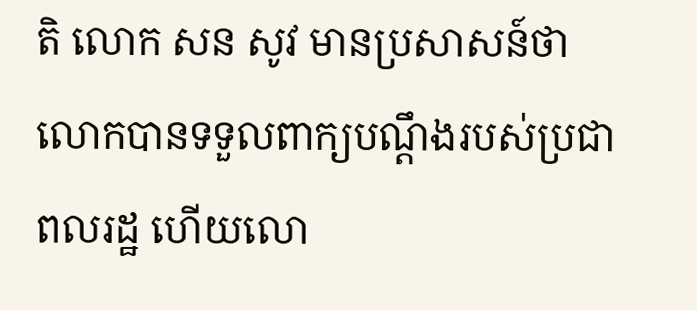តិ លោក សន សូវ មានប្រសាសន៍ថាលោកបានទទួលពាក្យបណ្តឹងរបស់ប្រជាពលរដ្ឋ ហើយលោ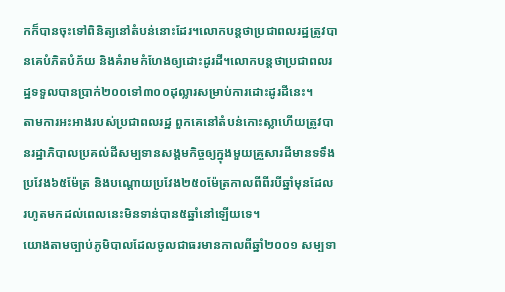កក៏បានចុះទៅពិនិត្យនៅតំបន់នោះដែរ។លោកបន្តថាប្រជាពលរដ្ឋត្រូវបានគេបំភិតបំភ័យ និងគំរាមកំហែងឲ្យដោះដូរដី។លោកបន្តថាប្រជាពលរដ្ឋទទួលបានប្រាក់២០០ទៅ៣០០ដុល្លារសម្រាប់ការដោះដូរដីនេះ។
តាមការអះអាងរបស់ប្រជាពលរដ្ឋ ពួកគេនៅតំបន់កោះស្លាហើយត្រូវបានរដ្ឋាភិបាលប្រគល់ដីសម្បទានសង្គមកិច្ចឲ្យក្នុងមួយគ្រួសារដីមានទទឹងប្រវែង៦៥ម៉ែត្រ និងបណ្តោយប្រវែង២៥០ម៉ែត្រកាលពីពីរបីឆ្នាំមុនដែលរហូតមកដល់ពេលនេះមិនទាន់បាន៥ឆ្នាំនៅឡើយទេ។
យោងតាមច្បាប់ភូមិបាលដែលចូលជាធរមានកាលពីឆ្នាំ២០០១ សម្បទា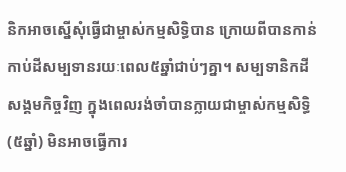និកអាចស្នើសុំធ្វើជាម្ចាស់កម្មសិទ្ធិបាន ក្រោយពីបានកាន់កាប់ដីសម្បទានរយៈពេល៥ឆ្នាំជាប់ៗគ្នា។ សម្បទានិកដី សង្គមកិច្ចវិញ ក្នុងពេលរង់ចាំបានក្លាយជាម្ចាស់កម្មសិទ្ធិ (៥ឆ្នាំ) មិនអាចធ្វើការ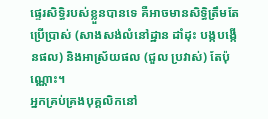ផ្ទេរសិទ្ធិរបស់ខ្លួនបានទេ គឺអាចមានសិទ្ធិត្រឹមតែប្រើប្រាស់ (សាងសង់លំនៅដ្ឋាន ដាំដុះ បង្កបង្កើនផល) និងអាស្រ័យផល (ជួល ប្រវាស់) តែប៉ុណ្ណោះ។
អ្នកគ្រប់គ្រងបុគ្គលិកនៅ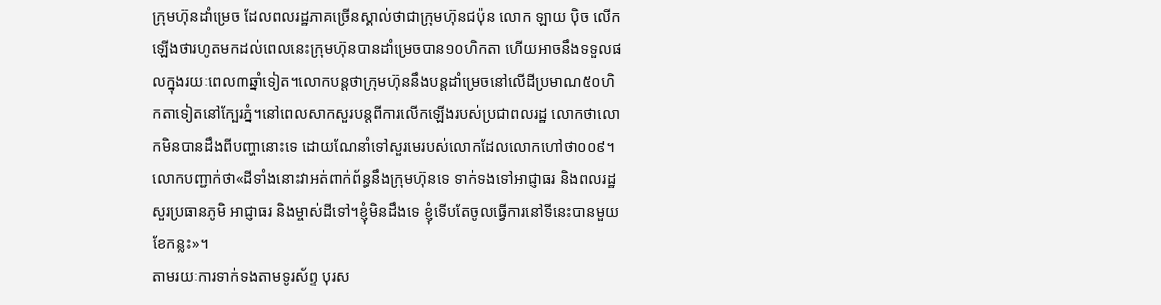ក្រុមហ៊ុនដាំម្រេច ដែលពលរដ្ឋភាគច្រើនស្គាល់ថាជាក្រុមហ៊ុនជប៉ុន លោក ឡាយ ប៉ិច លើកឡើងថារហូតមកដល់ពេលនេះក្រុមហ៊ុនបានដាំម្រេចបាន១០ហិកតា ហើយអាចនឹងទទួលផលក្នុងរយៈពេល៣ឆ្នាំទៀត។លោកបន្តថាក្រុមហ៊ុននឹងបន្តដាំម្រេចនៅលើដីប្រមាណ៥០ហិកតាទៀតនៅក្បែរភ្នំ។នៅពេលសាកសួរបន្តពីការលើកឡើងរបស់ប្រជាពលរដ្ឋ លោកថាលោកមិនបានដឹងពីបញ្ហានោះទេ ដោយណែនាំទៅសួរមេរបស់លោកដែលលោកហៅថា០០៩។លោកបញ្ជាក់ថា«ដីទាំងនោះវាអត់ពាក់ព័ន្ធនឹងក្រុមហ៊ុនទេ ទាក់ទងទៅអាជ្ញាធរ និងពលរដ្ឋសួរប្រធានភូមិ អាជ្ញាធរ និងម្ចាស់ដីទៅ។ខ្ញុំមិនដឹងទេ ខ្ញុំទើបតែចូលធ្វើការនៅទីនេះបានមួយខែកន្លះ»។
តាមរយៈការទាក់ទងតាមទូរស័ព្ទ បុរស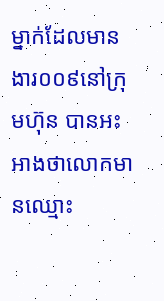ម្នាក់ដែលមានងារ០០៩នៅក្រុមហ៊ុន បានអះអាងថាលោកមានឈ្មោះ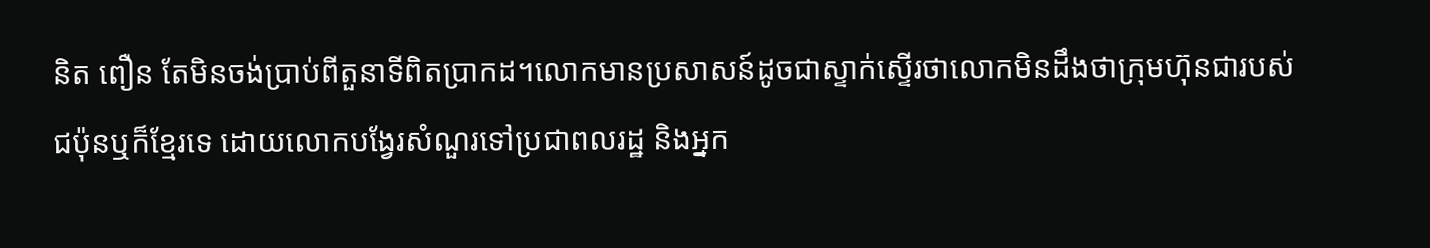និត ពឿន តែមិនចង់ប្រាប់ពីតួនាទីពិតប្រាកដ។លោកមានប្រសាសន៍ដូចជាស្ទាក់ស្ទើរថាលោកមិនដឹងថាក្រុមហ៊ុនជារបស់ជប៉ុនឬក៏ខ្មែរទេ ដោយលោកបង្វែរសំណួរទៅប្រជាពលរដ្ឋ និងអ្នក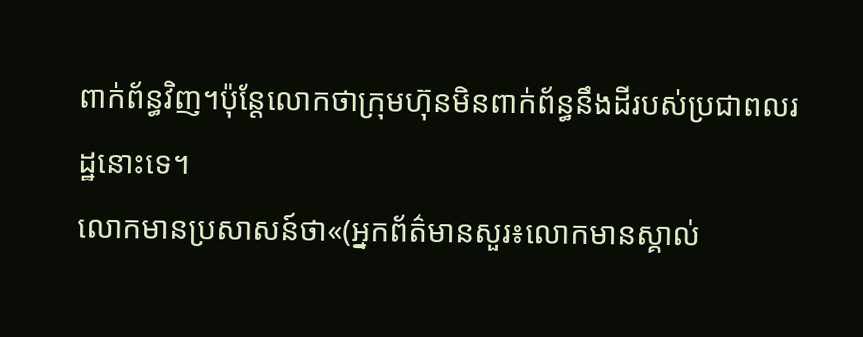ពាក់ព័ន្ធវិញ។ប៉ុន្តែលោកថាក្រុមហ៊ុនមិនពាក់ព័ន្ធនឹងដីរបស់ប្រជាពលរដ្ឋនោះទេ។
លោកមានប្រសាសន៍ថា«(អ្នកព័ត៌មានសួរ៖លោកមានស្គាល់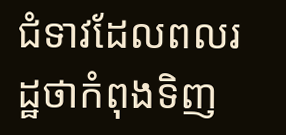ជំទាវដែលពលរដ្ឋថាកំពុងទិញ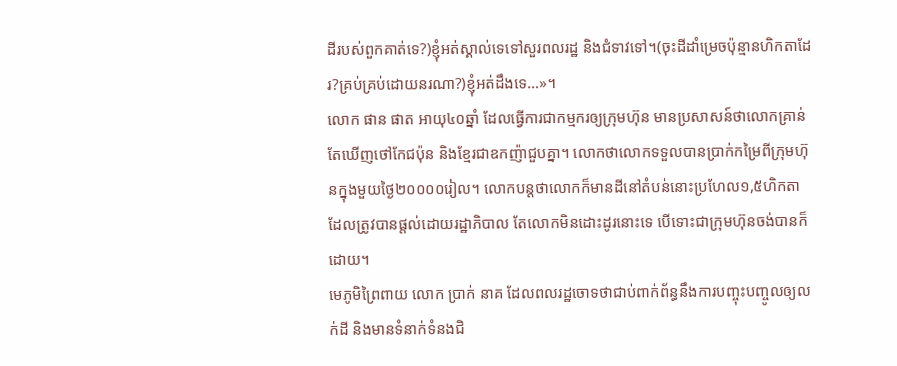ដីរបស់ពួកគាត់ទេ?)ខ្ញុំអត់ស្គាល់ទេទៅសួរពលរដ្ឋ និងជំទាវទៅ។(ចុះដីដាំម្រេចប៉ុន្មានហិកតាដែរ?គ្រប់គ្រប់ដោយនរណា?)ខ្ញុំអត់ដឹងទេ…»។
លោក ផាន ផាត អាយុ៤០ឆ្នាំ ដែលធ្វើការជាកម្មករឲ្យក្រុមហ៊ុន មានប្រសាសន៍ថាលោកគ្រាន់តែឃើញថៅកែជប៉ុន និងខ្មែរជាឧកញ៉ាជួបគ្នា។ លោកថាលោកទទួលបានប្រាក់កម្រៃពីក្រុមហ៊ុនក្នុងមួយថ្ងៃ២០០០០រៀល។ លោកបន្តថាលោកក៏មានដីនៅតំបន់នោះប្រហែល១,៥ហិកតាដែលត្រូវបានផ្តល់ដោយរដ្ឋាភិបាល តែលោកមិនដោះដូរនោះទេ បើទោះជាក្រុមហ៊ុនចង់បានក៏ដោយ។
មេភូមិព្រៃពាយ លោក ប្រាក់ នាគ ដែលពលរដ្ឋចោទថាជាប់ពាក់ព័ន្ធនឹងការបញ្ចុះបញ្ចូលឲ្យលក់ដី និងមានទំនាក់ទំនងជិ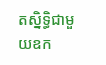តស្និទ្ធិជាមួយឧក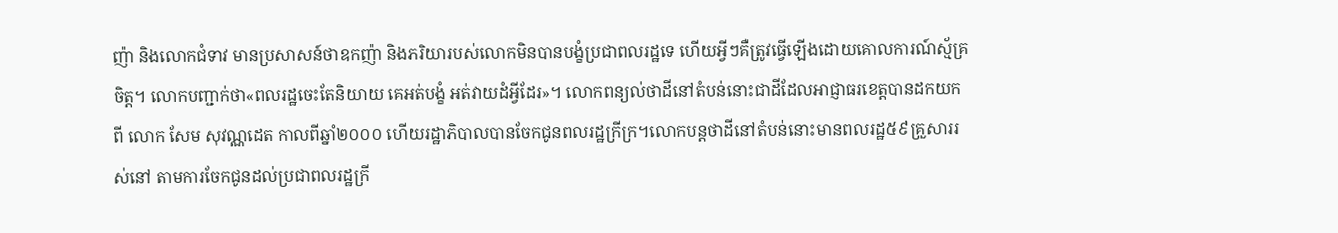ញ៉ា និងលោកជំទាវ មានប្រសាសន៍ថាឧកញ៉ា និងភរិយារបស់លោកមិនបានបង្ខំប្រជាពលរដ្ឋទេ ហើយអ្វីៗគឺត្រូវធ្វើឡើងដោយគោលការណ៍ស្ម័គ្រចិត្ត។ លោកបញ្ជាក់ថា«ពលរដ្ឋចេះតែនិយាយ គេអត់បង្ខំ អត់វាយដំអ្វីដែរ»។ លោកពន្យល់ថាដីនៅតំបន់នោះជាដីដែលអាជ្ញាធរខេត្តបានដកយកពី លោក សែម សុវណ្ណដេត កាលពីឆ្នាំ២០០០ ហើយរដ្ឋាភិបាលបានចែកជូនពលរដ្ឋក្រីក្រ។លោកបន្តថាដីនៅតំបន់នោះមានពលរដ្ឋ៥៩គ្រួសាររស់នៅ តាមការចែកជូនដល់ប្រជាពលរដ្ឋក្រី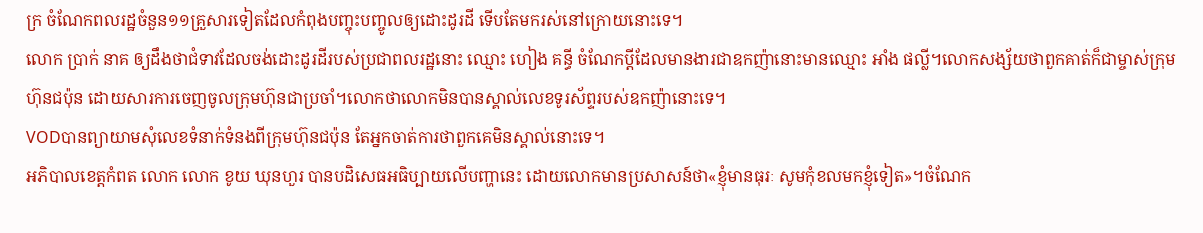ក្រ ចំណែកពលរដ្ឋចំនួន១១គ្រួសារទៀតដែលកំពុងបញ្ចុះបញ្ចូលឲ្យដោះដូរដី ទើបតែមករស់នៅក្រោយនោះទេ។
លោក ប្រាក់ នាគ ឲ្យដឹងថាជំទាវដែលចង់ដោះដូរដីរបស់ប្រជាពលរដ្ឋនោះ ឈ្មោះ ហៀង គន្ធី ចំណែកប្តីដែលមានងារជាឧកញ៉ានោះមានឈ្មោះ អាំង ផល្លី។លោកសង្ស័យថាពួកគាត់ក៏ជាម្ចាស់ក្រុមហ៊ុនជប៉ុន ដោយសារការចេញចូលក្រុមហ៊ុនជាប្រចាំ។លោកថាលោកមិនបានស្គាល់លេខទូរស័ព្ទរបស់ឧកញ៉ានោះទេ។
VODបានព្យាយាមសុំលេខទំនាក់ទំនងពីក្រុមហ៊ុនជប៉ុន តែអ្នកចាត់ការថាពួកគេមិនស្គាល់នោះទេ។
អភិបាលខេត្តកំពត លោក លោក ខូយ ឃុនហួរ បានបដិសេធអធិប្បាយលើបញ្ហានេះ ដោយលោកមានប្រសាសន៍ថា«ខ្ញុំមានធុរៈ សូមកុំខលមកខ្ញុំទៀត»។ចំណែក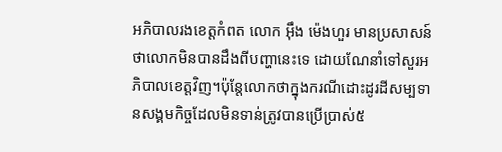អភិបាលរងខេត្តកំពត លោក អុឹង ម៉េងហួរ មានប្រសាសន៍ថាលោកមិនបានដឹងពីបញ្ហានេះទេ ដោយណែនាំទៅសួរអភិបាលខេត្តវិញ។ប៉ុន្តែលោកថាក្នុងករណីដោះដូរដីសម្បទានសង្គមកិច្ចដែលមិនទាន់ត្រូវបានប្រើប្រាស់៥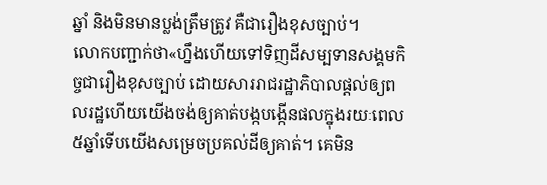ឆ្នាំ និងមិនមានប្លង់ត្រឹមត្រូវ គឺជារឿងខុសច្បាប់។
លោកបញ្ជាក់ថា«ហ្នឹងហើយទៅទិញដីសម្បទានសង្គមកិច្ចជារឿងខុសច្បាប់ ដោយសាររាជរដ្ឋាភិបាលផ្តល់ឲ្យពលរដ្ឋហើយយើងចង់ឲ្យគាត់បង្កបង្កើនផលក្នុងរយៈពេល៥ឆ្នាំទើបយើងសម្រេចប្រគល់ដីឲ្យគាត់។ គេមិន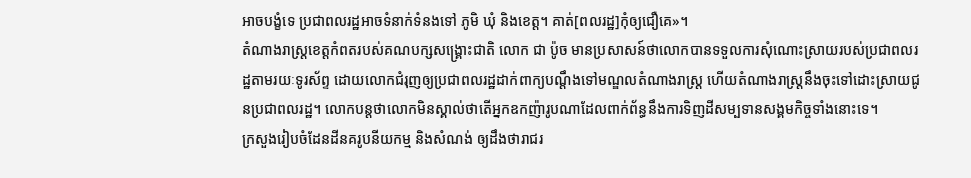អាចបង្ខំទេ ប្រជាពលរដ្ឋអាចទំនាក់ទំនងទៅ ភូមិ ឃុំ និងខេត្ត។ គាត់[ពលរដ្ឋ]កុំឲ្យជឿគេ»។
តំណាងរាស្រ្តខេត្តកំពតរបស់គណបក្សសង្រ្គោះជាតិ លោក ជា ប៉ូច មានប្រសាសន៍ថាលោកបានទទួលការសុំណោះស្រាយរបស់ប្រជាពលរដ្ឋតាមរយៈទូរស័ព្ទ ដោយលោកជំរុញឲ្យប្រជាពលរដ្ឋដាក់ពាក្យបណ្តឹងទៅមណ្ឌលតំណាងរាស្រ្ត ហើយតំណាងរាស្រ្តនឹងចុះទៅដោះស្រាយជូនប្រជាពលរដ្ឋ។ លោកបន្តថាលោកមិនស្គាល់ថាតើអ្នកឧកញ៉ារូបណាដែលពាក់ព័ន្ធនឹងការទិញដីសម្បទានសង្គមកិច្ចទាំងនោះទេ។
ក្រសួងរៀបចំដែនដីនគរូបនីយកម្ម និងសំណង់ ឲ្យដឹងថារាជរ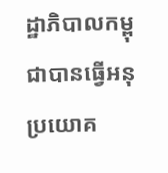ដ្ឋាភិបាលកម្ពុជាបានធ្វើអនុប្រយោគ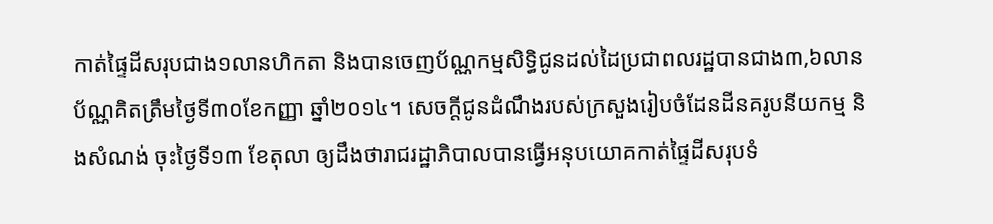កាត់ផ្ទៃដីសរុបជាង១លានហិកតា និងបានចេញប័ណ្ណកម្មសិទ្ធិជូនដល់ដៃប្រជាពលរដ្ឋបានជាង៣,៦លានប័ណ្ណគិតត្រឹមថ្ងៃទី៣០ខែកញ្ញា ឆ្នាំ២០១៤។ សេចក្ដីជូនដំណឹងរបស់ក្រសួងរៀបចំដែនដីនគរូបនីយកម្ម និងសំណង់ ចុះថ្ងៃទី១៣ ខែតុលា ឲ្យដឹងថារាជរដ្ឋាភិបាលបានធ្វើអនុបយោគកាត់ផ្ទៃដីសរុបទំ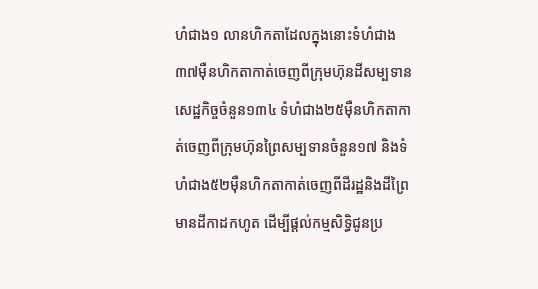ហំជាង១ លានហិកតាដែលក្នុងនោះទំហំជាង៣៧ម៉ឺនហិកតាកាត់ចេញពីក្រុមហ៊ុនដីសម្បទានសេដ្ឋកិច្ចចំនួន១៣៤ ទំហំជាង២៥ម៉ឺនហិកតាកាត់ចេញពីក្រុមហ៊ុនព្រៃសម្បទានចំនួន១៧ និងទំហំជាង៥២ម៉ឺនហិកតាកាត់ចេញពីដីរដ្ឋនិងដីព្រៃមានដីកាដកហូត ដើម្បីផ្ដល់កម្មសិទ្ធិជូនប្រ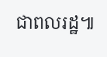ជាពលរដ្ឋ៕